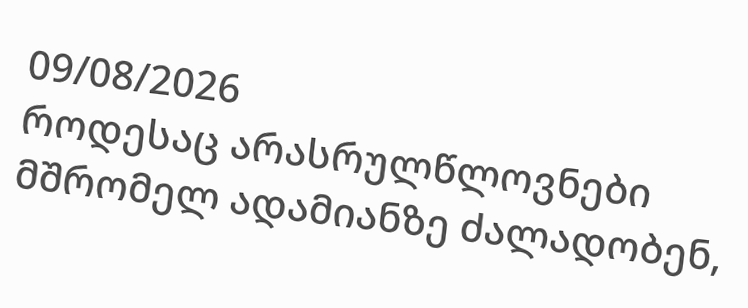09/08/2026
როდესაც არასრულწლოვნები მშრომელ ადამიანზე ძალადობენ,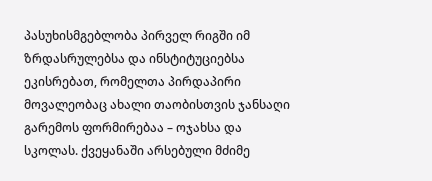პასუხისმგებლობა პირველ რიგში იმ ზრდასრულებსა და ინსტიტუციებსა ეკისრებათ, რომელთა პირდაპირი მოვალეობაც ახალი თაობისთვის ჯანსაღი გარემოს ფორმირებაა – ოჯახსა და სკოლას. ქვეყანაში არსებული მძიმე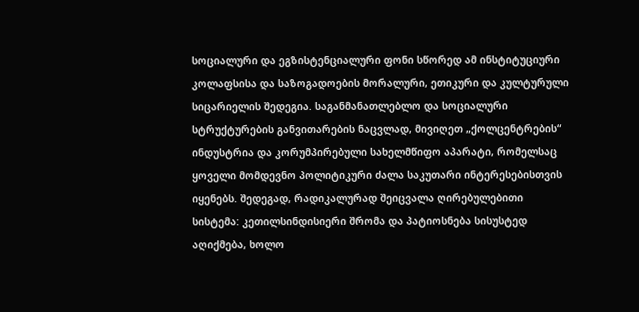სოციალური და ეგზისტენციალური ფონი სწორედ ამ ინსტიტუციური კოლაფსისა და საზოგადოების მორალური, ეთიკური და კულტურული სიცარიელის შედეგია. საგანმანათლებლო და სოციალური სტრუქტურების განვითარების ნაცვლად, მივიღეთ „ქოლცენტრების“ ინდუსტრია და კორუმპირებული სახელმწიფო აპარატი, რომელსაც ყოველი მომდევნო პოლიტიკური ძალა საკუთარი ინტერესებისთვის იყენებს. შედეგად, რადიკალურად შეიცვალა ღირებულებითი სისტემა: კეთილსინდისიერი შრომა და პატიოსნება სისუსტედ აღიქმება, ხოლო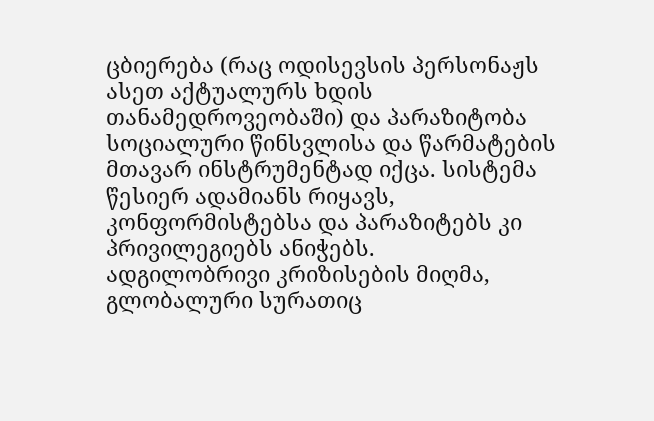ცბიერება (რაც ოდისევსის პერსონაჟს ასეთ აქტუალურს ხდის თანამედროვეობაში) და პარაზიტობა სოციალური წინსვლისა და წარმატების მთავარ ინსტრუმენტად იქცა. სისტემა წესიერ ადამიანს რიყავს, კონფორმისტებსა და პარაზიტებს კი პრივილეგიებს ანიჭებს.
ადგილობრივი კრიზისების მიღმა, გლობალური სურათიც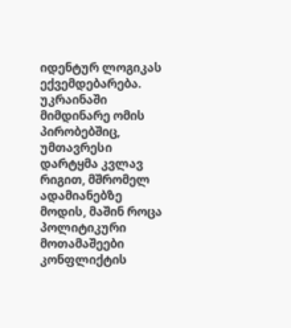იდენტურ ლოგიკას ექვემდებარება. უკრაინაში მიმდინარე ომის პირობებშიც, უმთავრესი დარტყმა კვლავ რიგით, მშრომელ ადამიანებზე მოდის, მაშინ როცა პოლიტიკური მოთამაშეები კონფლიქტის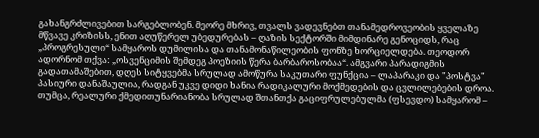გახანგრძლივებით სარგებლობენ. მეორე მხრივ, თვალს ვადევნებთ თანამედროვეობის ყველაზე მწვავე კრიზისს, ენით აღუწერელ უბედურებას – ღაზის სექტორში მიმდინარე გენოციდს, რაც „პროგრესული“ სამყაროს დუმილისა და თანამონაწილეობის ფონზე ხორციელდება. თეოდორ ადორნომ თქვა: „ოსვენციმის შემდეგ პოეზიის წერა ბარბაროსობაა“. ამგვარი პარადიგმის გადათამაშებით, დღეს სიტყვებმა სრულად ამოწურა საკუთარი ფუნქცია – ლაპარაკი და "პოსტვა" პასიური დანაშაულია, რადგან უკვე დიდი ხანია რადიკალური მოქმედების და ცვლილებების დროა. თუმცა, რეალური ქმედითუნარიანობა სრულად შთანთქა გაციფრულებულმა (ფსევდო) სამყარომ –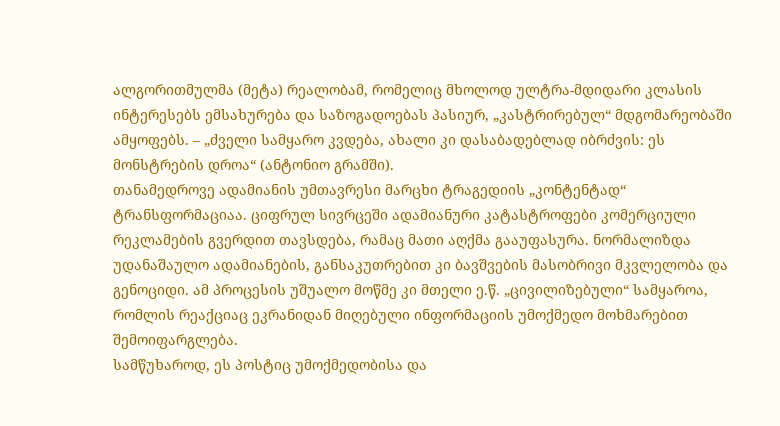ალგორითმულმა (მეტა) რეალობამ, რომელიც მხოლოდ ულტრა-მდიდარი კლასის ინტერესებს ემსახურება და საზოგადოებას პასიურ, „კასტრირებულ“ მდგომარეობაში ამყოფებს. – „ძველი სამყარო კვდება, ახალი კი დასაბადებლად იბრძვის: ეს მონსტრების დროა“ (ანტონიო გრამში).
თანამედროვე ადამიანის უმთავრესი მარცხი ტრაგედიის „კონტენტად“ ტრანსფორმაციაა. ციფრულ სივრცეში ადამიანური კატასტროფები კომერციული რეკლამების გვერდით თავსდება, რამაც მათი აღქმა გააუფასურა. ნორმალიზდა უდანაშაულო ადამიანების, განსაკუთრებით კი ბავშვების მასობრივი მკვლელობა და გენოციდი. ამ პროცესის უშუალო მოწმე კი მთელი ე.წ. „ცივილიზებული“ სამყაროა, რომლის რეაქციაც ეკრანიდან მიღებული ინფორმაციის უმოქმედო მოხმარებით შემოიფარგლება.
სამწუხაროდ, ეს პოსტიც უმოქმედობისა და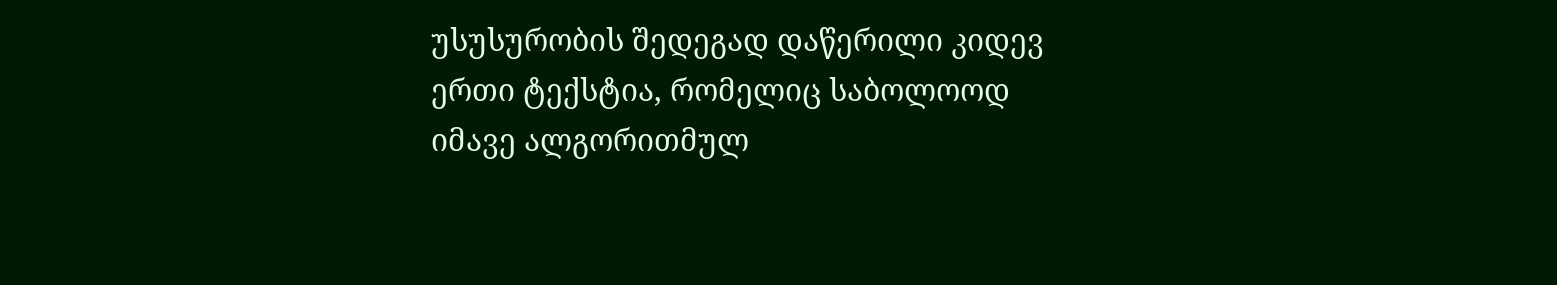უსუსურობის შედეგად დაწერილი კიდევ ერთი ტექსტია, რომელიც საბოლოოდ იმავე ალგორითმულ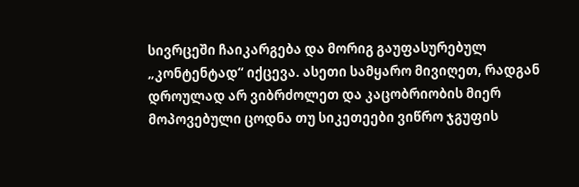სივრცეში ჩაიკარგება და მორიგ გაუფასურებულ „კონტენტად“ იქცევა. ასეთი სამყარო მივიღეთ, რადგან დროულად არ ვიბრძოლეთ და კაცობრიობის მიერ მოპოვებული ცოდნა თუ სიკეთეები ვიწრო ჯგუფის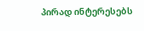პირად ინტერესებს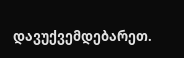დავუქვემდებარეთ.